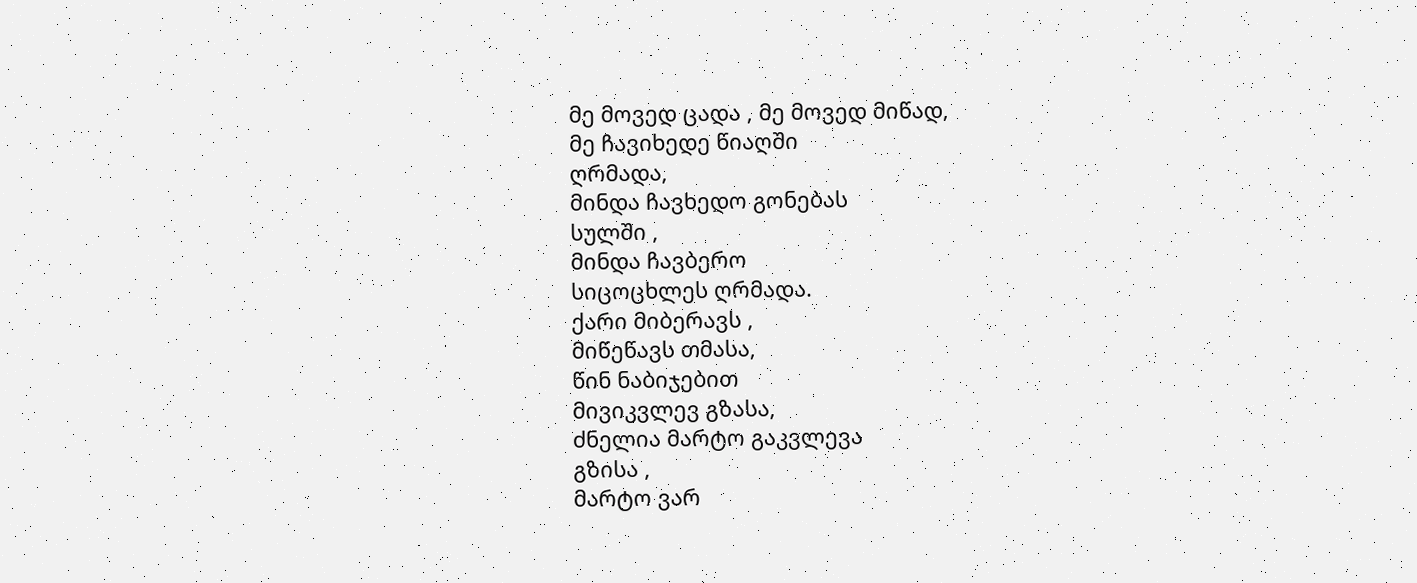მე მოვედ ცადა , მე მოვედ მიწად,
მე ჩავიხედე წიაღში
ღრმადა,
მინდა ჩავხედო გონებას
სულში ,
მინდა ჩავბერო
სიცოცხლეს ღრმადა.
ქარი მიბერავს ,
მიწეწავს თმასა,
წინ ნაბიჯებით
მივიკვლევ გზასა,
ძნელია მარტო გაკვლევა
გზისა ,
მარტო ვარ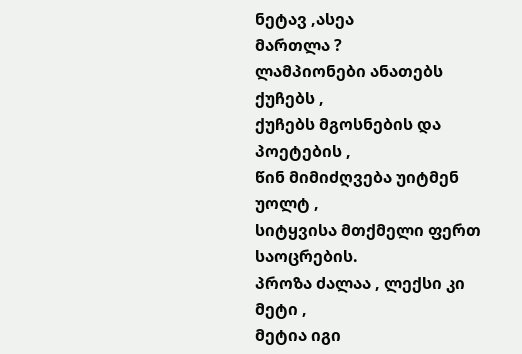ნეტავ ,ასეა
მართლა ?
ლამპიონები ანათებს
ქუჩებს ,
ქუჩებს მგოსნების და
პოეტების ,
წინ მიმიძღვება უიტმენ
უოლტ ,
სიტყვისა მთქმელი ფერთ
საოცრების.
პროზა ძალაა , ლექსი კი
მეტი ,
მეტია იგი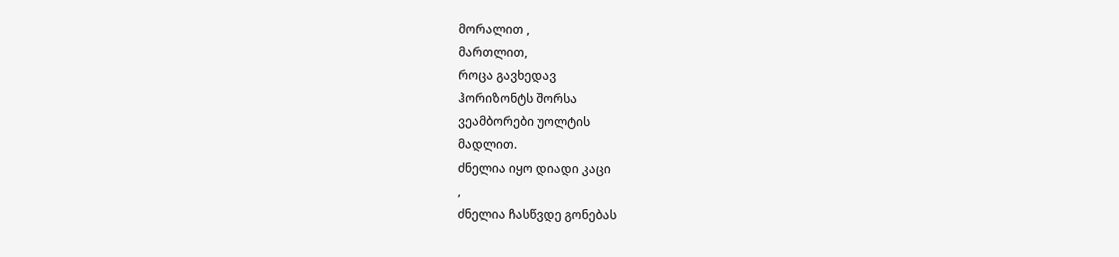მორალით ,
მართლით,
როცა გავხედავ
ჰორიზონტს შორსა
ვეამბორები უოლტის
მადლით.
ძნელია იყო დიადი კაცი
,
ძნელია ჩასწვდე გონებას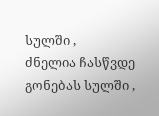სულში ,
ძნელია ჩასწვდე გონებას სულში ,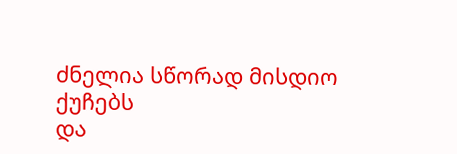ძნელია სწორად მისდიო
ქუჩებს
და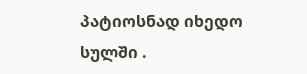პატიოსნად იხედო
სულში .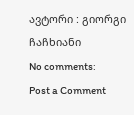ავტორი : გიორგი ჩაჩხიანი
No comments:
Post a Comment